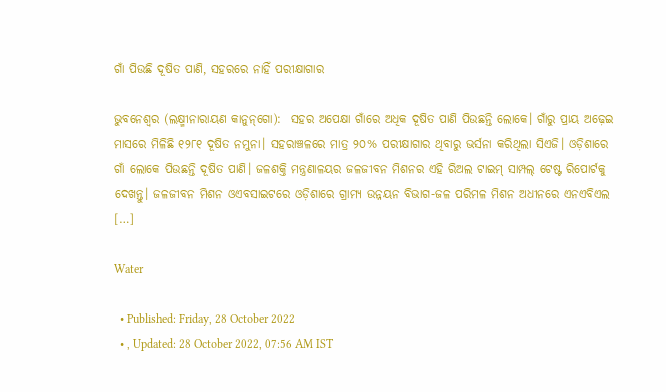ଗାଁ ପିଉଛି ଦୂଷିତ ପାଣି, ସହରରେ ନାହିଁ ପରୀକ୍ଷାଗାର

ଭୁବନେଶ୍ୱର (ଲକ୍ଷ୍ମୀନାରାୟଣ କାନୁନ୍‌ଗୋ):  ସହର ଅପେକ୍ଷା ଗାଁରେ ଅଧିକ ଦୂଷିତ ପାଣି ପିଉଛନ୍ତି ଲୋକେ। ଗାଁରୁ ପ୍ରାୟ ଅଢ଼େଇ ମାସରେ ମିଳିଛି ୧୨୮୧ ଦୂଷିତ ନମୁନା। ସହରାଞ୍ଚଳରେ ମାତ୍ର ୨୦% ପରୀକ୍ଷାଗାର ଥିବାରୁ ଭର୍ସନା କରିଥିଲା ସିଏଜି। ଓଡ଼ିଶାରେ ଗାଁ ଲୋକେ ପିଉଛନ୍ତି ଦୂଷିତ ପାଣି। ଜଳଶକ୍ତି ମନ୍ତ୍ରଣାଳୟର ଜଳଜୀବନ ମିଶନର ଏହି ରିଅଲ ଟାଇମ୍ ସାମ୍ପଲ୍ ଟେଷ୍ଟ ରିପୋର୍ଟକୁ ଦେଖନ୍ତୁ। ଜଳଜୀବନ ମିଶନ ଓଏବସାଇଟରେ ଓଡ଼ିଶାରେ ଗ୍ରାମ୍ୟ ଉନ୍ନୟନ ବିଭାଗ-ଜଳ ପରିମଳ ମିଶନ ଅଧୀନରେ ଏନଏବିଏଲ […]

Water

  • Published: Friday, 28 October 2022
  • , Updated: 28 October 2022, 07:56 AM IST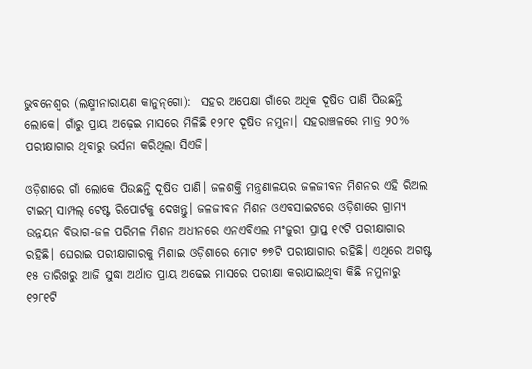ଭୁବନେଶ୍ୱର (ଲକ୍ଷ୍ମୀନାରାୟଣ କାନୁନ୍‌ଗୋ):  ସହର ଅପେକ୍ଷା ଗାଁରେ ଅଧିକ ଦୂଷିତ ପାଣି ପିଉଛନ୍ତି ଲୋକେ। ଗାଁରୁ ପ୍ରାୟ ଅଢ଼େଇ ମାସରେ ମିଳିଛି ୧୨୮୧ ଦୂଷିତ ନମୁନା। ସହରାଞ୍ଚଳରେ ମାତ୍ର ୨୦% ପରୀକ୍ଷାଗାର ଥିବାରୁ ଭର୍ସନା କରିଥିଲା ସିଏଜି।

ଓଡ଼ିଶାରେ ଗାଁ ଲୋକେ ପିଉଛନ୍ତି ଦୂଷିତ ପାଣି। ଜଳଶକ୍ତି ମନ୍ତ୍ରଣାଳୟର ଜଳଜୀବନ ମିଶନର ଏହି ରିଅଲ ଟାଇମ୍ ସାମ୍ପଲ୍ ଟେଷ୍ଟ ରିପୋର୍ଟକୁ ଦେଖନ୍ତୁ। ଜଳଜୀବନ ମିଶନ ଓଏବସାଇଟରେ ଓଡ଼ିଶାରେ ଗ୍ରାମ୍ୟ ଉନ୍ନୟନ ବିଭାଗ-ଜଳ ପରିମଳ ମିଶନ ଅଧୀନରେ ଏନଏବିଏଲ ମଂଜୁରୀ ପ୍ରାପ୍ତ ୧୯ଟି ପରୀକ୍ଷାଗାର ରହିଛି। ଘେରାଇ ପରୀକ୍ଷାଗାରକୁ ମିଶାଇ ଓଡ଼ିଶାରେ ମୋଟ ୭୭ଟି ପରୀକ୍ଷାଗାର ରହିଛି। ଏଥିରେ ଅଗଷ୍ଟ ୧୫ ତାରିଖରୁ ଆଜି ସୁଦ୍ଧା ଅର୍ଥାତ ପ୍ରାୟ ଅଢେଇ ମାସରେ ପରୀକ୍ଷା କରାଯାଇଥିବା କିଛି ନମୁନାରୁ ୧୨୮୧ଟି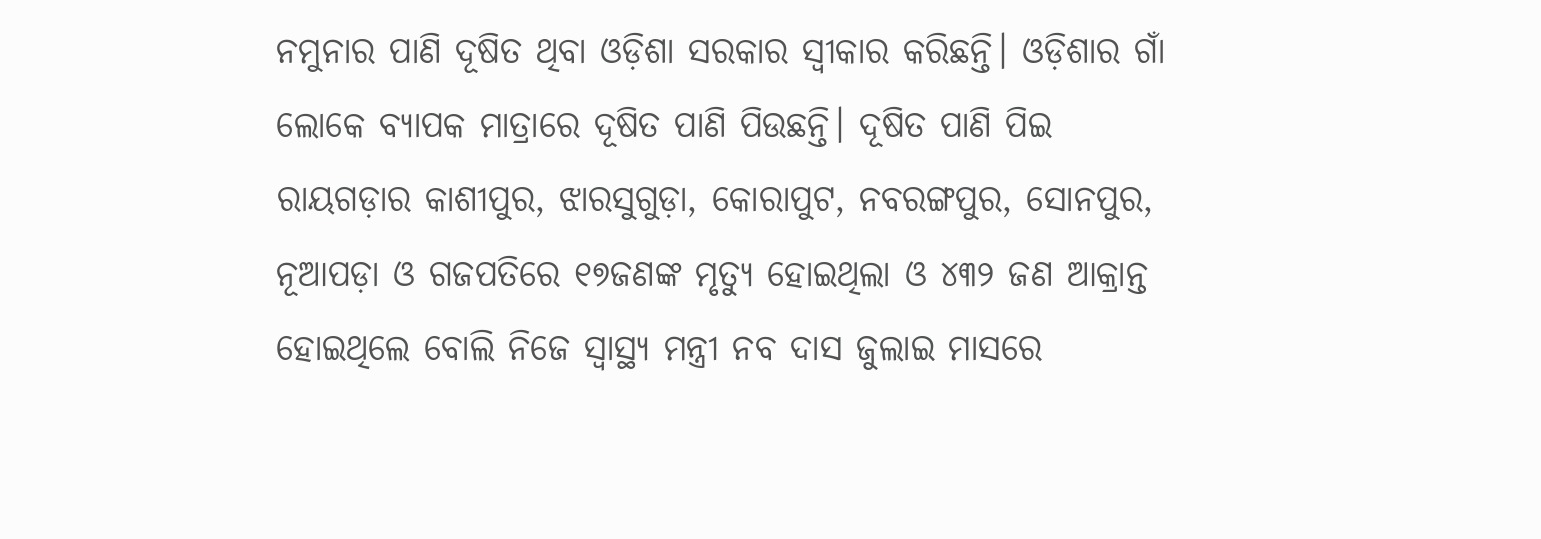ନମୁନାର ପାଣି ଦୂଷିତ ଥିବା ଓଡ଼ିଶା ସରକାର ସ୍ୱୀକାର କରିଛନ୍ତି। ଓଡ଼ିଶାର ଗାଁ ଲୋକେ ବ୍ୟାପକ ମାତ୍ରାରେ ଦୂଷିତ ପାଣି ପିଉଛନ୍ତି। ଦୂଷିତ ପାଣି ପିଇ ରାୟଗଡ଼ାର କାଶୀପୁର, ଝାରସୁଗୁଡ଼ା, କୋରାପୁଟ, ନବରଙ୍ଗପୁର, ସୋନପୁର, ନୂଆପଡ଼ା ଓ ଗଜପତିରେ ୧୭ଜଣଙ୍କ ମୃତ୍ୟୁ ହୋଇଥିଲା ଓ ୪୩୨ ଜଣ ଆକ୍ରାନ୍ତ ହୋଇଥିଲେ ବୋଲି ନିଜେ ସ୍ୱାସ୍ଥ୍ୟ ମନ୍ତ୍ରୀ ନବ ଦାସ ଜୁଲାଇ ମାସରେ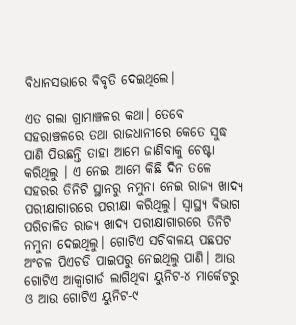ବିଧାନସଭାରେ ବିବୃତି ଦେଇଥିଲେ।

ଏତ ଗଲା ଗ୍ରାମାଞ୍ଚଳର କଥା। ତେବେ ସହରାଞ୍ଚଳରେ ତଥା ରାଜଧାନୀରେ କେତେ ସୁଦ୍ଧ ପାଣି ପିଉଛନ୍ତି ତାହା ଆମେ ଜାଣିବାକୁ ଚେଷ୍ଟା କରିଥିଲୁ । ଏ ନେଇ ଆମେ କିଛି ଦିନ ତଳେ ସହରର ତିନିଟି ସ୍ଥାନରୁ ନମୁନା ନେଇ ରାଜ୍ୟ ଖାଦ୍ୟ ପରୀକ୍ଷାଗାରରେ ପରୀକ୍ଷା କରିଥିଲୁ। ସ୍ବାସ୍ଥ୍ୟ ବିଭାଗ ପରିଚାଳିତ ରାଜ୍ୟ ଖାଦ୍ୟ ପରୀକ୍ଷାଗାରରେ ତିନିଟି ନମୁନା ଦେଇଥିଲୁ। ଗୋଟିଏ ସଚିବାଳୟ ପଛପଟ ଅଂଚଳ ପିଏଚଡି ପାଇପରୁ ନେଇଥିଲୁ ପାଣି। ଆଉ ଗୋଟିଏ ଆକ୍ବାଗାର୍ଡ ଲାଗିଥିବା ୟୁନିଟ-୪ ମାର୍କେଟରୁ ଓ ଆଉ ଗୋଟିଏ ୟୁନିଟ-୯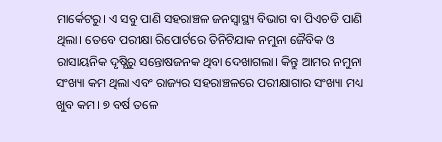ମାର୍କେଟରୁ। ଏ ସବୁ ପାଣି ସହରାଞ୍ଚଳ ଜନସ୍ୱାସ୍ଥ୍ୟ ବିଭାଗ ବା ପିଏଚଡି ପାଣି ଥିଲା। ତେବେ ପରୀକ୍ଷା ରିପୋର୍ଟରେ ତିନିଟିଯାକ ନମୁନା ଜୈବିକ ଓ ରାସାୟନିକ ଦୃଷ୍ଯିରୁ ସନ୍ତୋଷଜନକ ଥିବା ଦେଖାଗଲା। କିନ୍ତୁ ଆମର ନମୁନା ସଂଖ୍ୟା କମ ଥିଲା ଏବଂ ରାଜ୍ୟର ସହରାଞ୍ଚଳରେ ପରୀକ୍ଷାଗାର ସଂଖ୍ୟା ମଧ୍ୟ ଖୁବ କମ। ୭ ବର୍ଷ ତଳେ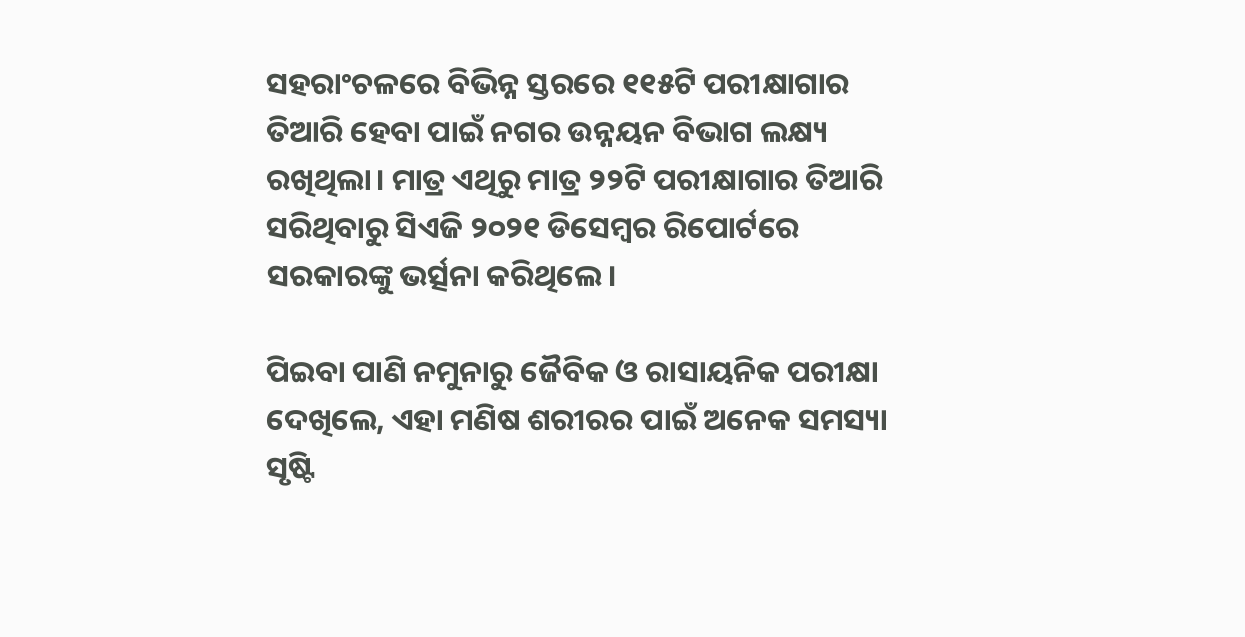ସହରାଂଚଳରେ ବିଭିନ୍ନ ସ୍ତରରେ ୧୧୫ଟି ପରୀକ୍ଷାଗାର ତିଆରି ହେବା ପାଇଁ ନଗର ଉନ୍ନୟନ ବିଭାଗ ଲକ୍ଷ୍ୟ ରଖିଥିଲା। ମାତ୍ର ଏଥିରୁ ମାତ୍ର ୨୨ଟି ପରୀକ୍ଷାଗାର ତିଆରି ସରିଥିବାରୁ ସିଏଜି ୨୦୨୧ ଡିସେମ୍ବର ରିପୋର୍ଟରେ ସରକାରଙ୍କୁ ଭର୍ତ୍ସନା କରିଥିଲେ।

ପିଇବା ପାଣି ନମୁନାରୁ ଜୈବିକ ଓ ରାସାୟନିକ ପରୀକ୍ଷା ଦେଖିଲେ, ଏହା ମଣିଷ ଶରୀରର ପାଇଁ ଅନେକ ସମସ୍ୟା ସୃଷ୍ଟି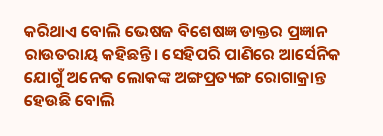କରିଥାଏ ବୋଲି ଭେଷଜ ବିଶେଷଜ୍ଞ ଡାକ୍ତର ପ୍ରଜ୍ଞାନ ରାଉତରାୟ କହିଛନ୍ତି। ସେହିପରି ପାଣିରେ ଆର୍ସେନିକ ଯୋଗୁଁ ଅନେକ ଲୋକଙ୍କ ଅଙ୍ଗପ୍ରତ୍ୟଙ୍ଗ ରୋଗାକ୍ରାନ୍ତ ହେଉଛି ବୋଲି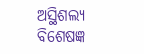ଅସ୍ଥିଶଲ୍ୟ ବିଶେଷଜ୍ଞ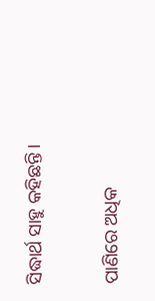ସିଦ୍ଧାର୍ଥ ସାହୁ କହିଛନ୍ତି।

ପାଣିରେ ଅଧିକ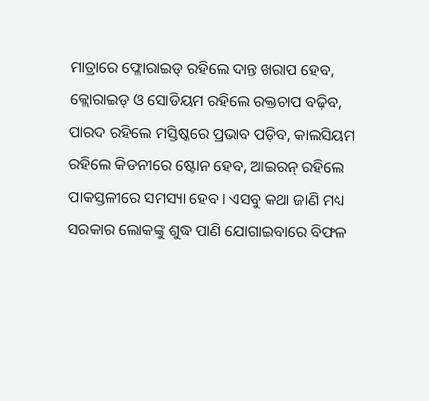ମାତ୍ରାରେ ଫ୍ଳୋରାଇଡ୍ ରହିଲେ ଦାନ୍ତ ଖରାପ ହେବ, କ୍ଲୋରାଇଡ୍ ଓ ସୋଡିୟମ ରହିଲେ ରକ୍ତଚାପ ବଢ଼ିବ, ପାରଦ ରହିଲେ ମସ୍ତିଷ୍କରେ ପ୍ରଭାବ ପଡ଼ିବ, କାଲସିୟମ ରହିଲେ କିଡନୀରେ ଷ୍ଟୋନ ହେବ, ଆଇରନ୍ ରହିଲେ ପାକସ୍ତଳୀରେ ସମସ୍ୟା ହେବ। ଏସବୁ କଥା ଜାଣି ମଧ୍ୟ ସରକାର ଲୋକଙ୍କୁ ଶୁଦ୍ଧ ପାଣି ଯୋଗାଇବାରେ ବିଫଳ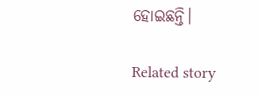ହୋଇଛନ୍ତି।

Related story